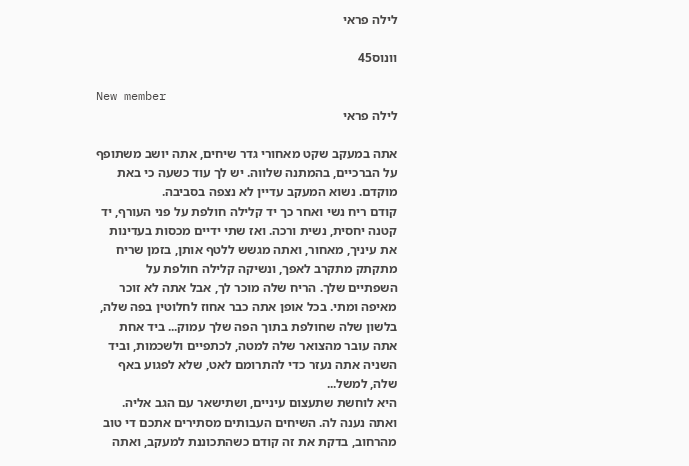לילה פראי

וונוס45

New member
לילה פראי

אתה במעקב שקט מאחורי גדר שיחים, אתה יושב משתופף על הברכיים, בהמתנה שלווה. יש לך עוד כשעה כי באת מוקדם. נשוא המעקב עדיין לא נצפה בסביבה.
קודם ריח נשי ואחר כך יד קלילה חולפת על פני העורף, יד קטנה יחסית, נשית ורכה. ואז שתי ידיים מכסות בעדינות את עיניך, מאחור, ואתה מגשש ללטף אותן, בזמן שריח מתקתק מתקרב לאפך, ונשיקה קלילה חולפת על השפתיים שלך. הריח שלה מוכר לך, אבל אתה לא זוכר מאיפה ומתי. בכל אופן אתה כבר אחוז לחלוטין בפה שלה, בלשון שלה שחולפת בתוך הפה שלך עמוק... ביד אחת אתה עובר מהצואר שלה למטה, לכתפיים ולשכמות, וביד השניה אתה נעזר כדי להתרומם לאט, שלא לפגוע באף שלה, למשל...
היא לוחשת שתעצום עיניים, ושתישאר עם הגב אליה. ואתה נענה לה. השיחים העבותים מסתירים אתכם די טוב מהרחוב, בדקת את זה קודם כשהתכוננת למעקב, ואתה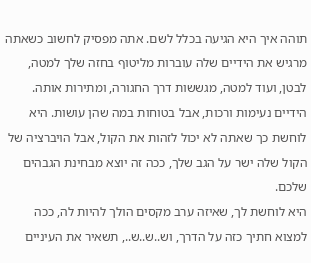תוהה איך היא הגיעה בכלל לשם. אתה מפסיק לחשוב כשאתה מרגיש את הידיים שלה עוברות מליטוף בחזה שלך למטה, לבטן, ועוד למטה, מגששות דרך החגורה, ומתירות אותה. הידיים נעימות ורכות, אבל בטוחות במה שהן עושות. היא לוחשת כך שאתה לא יכול לזהות את הקול, אבל הויברציה של הקול שלה ישר על הגב שלך, ככה זה יוצא מבחינת הגבהים שלכם.
היא לוחשת לך, שאיזה ערב מקסים הולך להיות לה, ככה למצוא חתיך כזה על הדרך, וש..ש..ש.., תשאיר את העיניים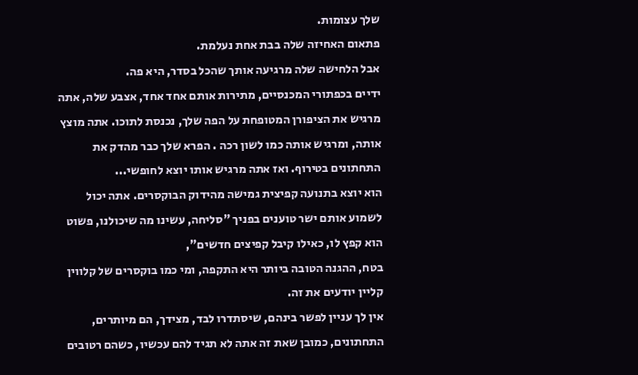שלך עצומות.
פתאום האחיזה שלה בבת אחת נעלמת.
אבל הלחישה שלה מרגיעה אותך שהכל בסדר, היא פה.
ידיים בכפתורי המכנסיים, מתירות אותם אחד אחד, אצבע שלה, אתה מרגיש את הציפורן המטופחת על הפה שלך, נכנסת לתוכו. אתה מוצץ אותה, ומרגיש אותה כמו לשון רכה . הפרא שלך כבר מהדק את התחתונים בטירוף. ואז אתה מרגיש אותו יוצא לחופשי...
הוא יוצא בתנועה קפיצית גמישה מהידוק הבוקסרים. אתה יכול לשמוע אותם ישר טוענים בפניך "סליחה, עשינו מה שיכולנו, פשוט הוא קפץ לו, כאילו קיבל קפיצים חדשים",
בטח, ההגנה הטובה ביותר היא התקפה, ומי כמו בוקסרים של קלווין קליין יודעים את זה.
אין לך עניין לפשר בינהם, שיסתדרו לבד, מצידך, הם מיותרים, התחתונים, כמובן שאת זה אתה לא תגיד להם עכשיו, כשהם רטובים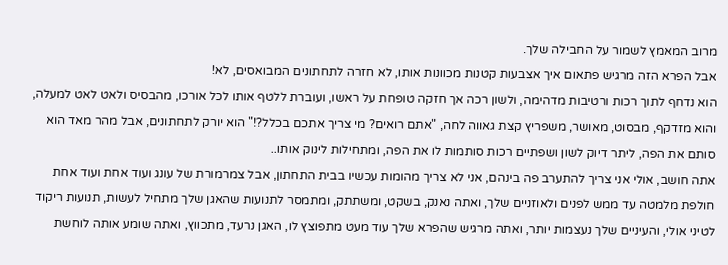מרוב המאמץ לשמור על החבילה שלך.
אבל הפרא הזה מרגיש פתאום איך אצבעות קטנות מכוונות אותו, לא חזרה לתחתונים המבואסים, לא!
הוא נדחף לתוך רכות ורטיבות מדהימה, ולשון רכה אך חזקה טופחת על ראשו, ועוברת ללטף אותו לכל אורכו, מהבסיס ולאט לאט למעלה, והוא מזדקף, מבסוט, מאושר, משפריץ קצת גאווה לחה, "אתם רואים? מי צריך אתכם בכלל?!" הוא יורק לתחתונים, אבל מהר מאד הוא סותם את הפה, ליתר דיוק לשון ושפתיים רכות סותמות לו את הפה, ומתחילות לינוק אותו..
אתה חושב, אולי אני צריך להתערב פה בינהם, אני לא צריך מהומות עכשיו בבית התחתון, אבל צמרמורת של עונג ועוד אחת ועוד אחת חולפת מלמטה עד ממש לפנים ולאוזניים שלך, ואתה נאנק, בשקט, ומשתתק, ומתמסר לתנועות שהאגן שלך מתחיל לעשות, תנועות ריקוד לטיני אולי, והעיניים שלך נעצמות יותר, ואתה מרגיש שהפרא שלך עוד מעט מתפוצץ לו, האגן נרעד, מתכווץ, ואתה שומע אותה לוחשת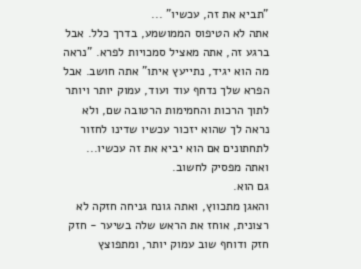"תביא את זה, עכשיו" ...
אתה לא הטיפוס הממושמע, בדרך כלל. אבל ברגע זה, אתה מאציל סמכויות לפרא. "נראה מה הוא יגיד, נתייעץ איתו" אתה חושב. אבל הפרא שלך נדחף עוד ועוד, עמוק יותר ויותר לתוך הרכות והחמימות הרטובה שם, ולא נראה לך שהוא יזכור עכשיו שדינו לחזור לתחתונים אם הוא יביא את זה עכשיו...
ואתה מפסיק לחשוב.
גם הוא.
והאגן מתכווץ, ואתה גונח גניחה חזקה לא רצונית, אוחז את הראש שלה בשיער - חזק חזק ודוחף שוב עמוק יותר, ומתפוצץ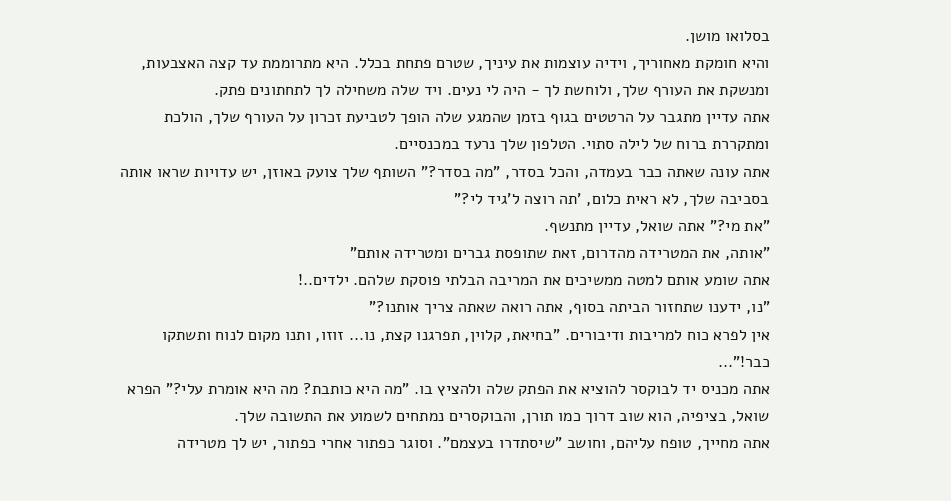בסלואו מושן.
והיא חומקת מאחוריך, וידיה עוצמות את עיניך, שטרם פתחת בכלל. היא מתרוממת עד קצה האצבעות, ומנשקת את העורף שלך, ולוחשת לך - היה לי נעים. ויד שלה משחילה לך לתחתונים פתק.
אתה עדיין מתגבר על הרטטים בגוף בזמן שהמגע שלה הופך לטביעת זכרון על העורף שלך, הולכת ומתקררת ברוח של לילה סתוי. הטלפון שלך נרעד במכנסיים.
אתה עונה שאתה כבר בעמדה, והכל בסדר, "מה בסדר?" השותף שלך צועק באוזן, יש עדויות שראו אותה בסביבה שלך, לא ראית כלום, 'תה רוצה ל'גיד לי?"
"את מי?" אתה שואל, עדיין מתנשף.
"אותה, את המטרידה מהדרום, זאת שתופסת גברים ומטרידה אותם"
אתה שומע אותם למטה ממשיכים את המריבה הבלתי פוסקת שלהם. ילדים..!
"נו, ידענו שתחזור הביתה בסוף, אתה רואה שאתה צריך אותנו?"
אין לפרא כוח למריבות ודיבורים. "בחיאת, קלוין, תפרגנו קצת, נו... זוזו, ותנו מקום לנוח ותשתקו כבר!"...
אתה מכניס יד לבוקסר להוציא את הפתק שלה ולהציץ בו. "מה היא כותבת? מה היא אומרת עלי?" הפרא שואל, בציפיה, הוא שוב דרוך כמו תורן, והבוקסרים נמתחים לשמוע את התשובה שלך.
אתה מחייך, טופח עליהם, וחושב "שיסתדרו בעצמם". וסוגר כפתור אחרי כפתור, יש לך מטרידה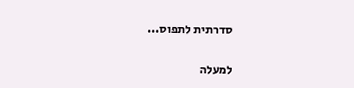סדרתית לתפוס...

למעלה